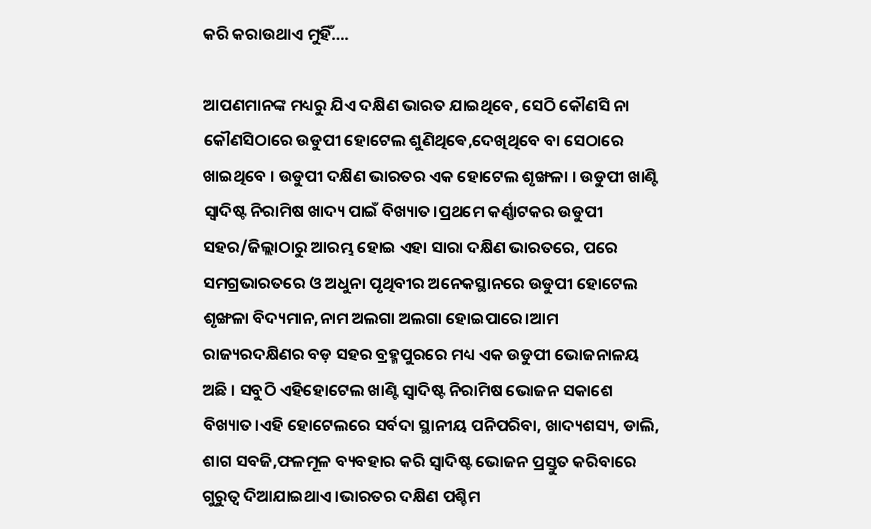କରି କରାଉଥାଏ ମୁହିଁ….

ଆପଣମାନଙ୍କ ମଧ୍ୟରୁ ଯିଏ ଦକ୍ଷିଣ ଭାରତ ଯାଇଥିବେ, ସେଠି କୌଣସି ନା କୌଣସିଠାରେ ଉଡୁପୀ ହୋଟେଲ ଶୁଣିଥିଵେ,ଦେଖିଥିବେ ବା ସେଠାରେ ଖାଇଥିବେ । ଉଡୁପୀ ଦକ୍ଷିଣ ଭାରତର ଏକ ହୋଟେଲ ଶୃଙ୍ଖଳା । ଉଡୁପୀ ଖାଣ୍ଟି ସ୍ବାଦିଷ୍ଟ ନିରାମିଷ ଖାଦ୍ୟ ପାଇଁ ବିଖ୍ୟାତ।ପ୍ରଥମେ କର୍ଣ୍ଣାଟକର ଉଡୁପୀ ସହର/ଜିଲ୍ଲାଠାରୁ ଆରମ୍ଭ ହୋଇ ଏହା ସାରା ଦକ୍ଷିଣ ଭାରତରେ, ପରେ ସମଗ୍ରଭାରତରେ ଓ ଅଧୁନା ପୃଥିବୀର ଅନେକସ୍ଥାନରେ ଉଡୁପୀ ହୋଟେଲ ଶୃଙ୍ଖଳା ବିଦ୍ୟମାନ,ନାମ ଅଲଗା ଅଲଗା ହୋଇପାରେ।ଆମ ରାଜ୍ୟରଦକ୍ଷିଣର ବଡ଼ ସହର ବ୍ରହ୍ମପୁରରେ ମଧ୍ୟ ଏକ ଉଡୁପୀ ଭୋଜନାଳୟ ଅଛି । ସବୁଠି ଏହିହୋଟେଲ ଖାଣ୍ଟି ସ୍ବାଦିଷ୍ଟ ନିରାମିଷ ଭୋଜନ ସକାଶେ ବିଖ୍ୟାତ।ଏହି ହୋଟେଲରେ ସର୍ବଦା ସ୍ଥାନୀୟ ପନିପରିବା, ଖାଦ୍ୟଶସ୍ୟ, ଡାଲି, ଶାଗ ସବଜି,ଫଳମୂଳ ବ୍ୟବହାର କରି ସ୍ବାଦିଷ୍ଟ ଭୋଜନ ପ୍ରସ୍ତୁତ କରିବାରେ ଗୁରୁତ୍ୱ ଦିଆଯାଇଥାଏ ।ଭାରତର ଦକ୍ଷିଣ ପଶ୍ଚିମ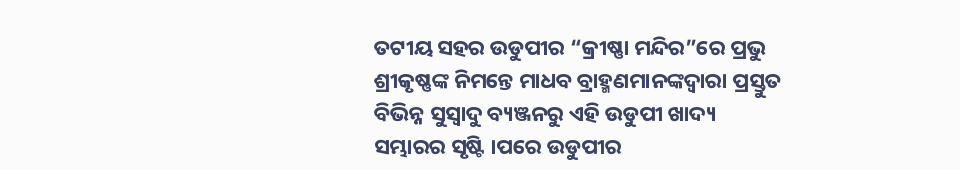ତଟୀୟ ସହର ଉଡୁପୀର “କ୍ରୀଷ୍ଣା ମନ୍ଦିର”ରେ ପ୍ରଭୁ ଶ୍ରୀକୃଷ୍ଣଙ୍କ ନିମନ୍ତେ ମାଧବ ବ୍ରାହ୍ମଣମାନଙ୍କଦ୍ଵାରା ପ୍ରସ୍ତୁତ ବିଭିନ୍ନ ସୁସ୍ବାଦୁ ବ୍ୟଞ୍ଜନରୁ ଏହି ଉଡୁପୀ ଖାଦ୍ୟ ସମ୍ଭାରର ସୃଷ୍ଟି ।ପରେ ଉଡୁପୀର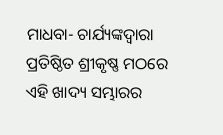ମାଧବା- ଚାର୍ଯ୍ୟଙ୍କଦ୍ଵାରା ପ୍ରତିଷ୍ଠିତ ଶ୍ରୀକୃଷ୍ଣ ମଠରେ ଏହି ଖାଦ୍ୟ ସମ୍ଭାରର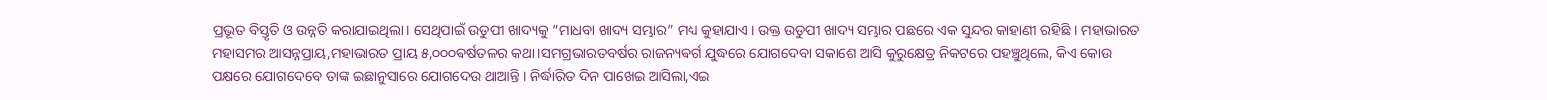ପ୍ରଭୂତ ବିସ୍ତୃତି ଓ ଉନ୍ନତି କରାଯାଇଥିଲା। ସେଥିପାଇଁ ଉଡୁପୀ ଖାଦ୍ୟକୁ “ମାଧବା ଖାଦ୍ୟ ସମ୍ଭାର” ମଧ୍ୟ କୁହାଯାଏ । ଉକ୍ତ ଉଡୁପୀ ଖାଦ୍ୟ ସମ୍ଭାର ପଛରେ ଏକ ସୁନ୍ଦର କାହାଣୀ ରହିଛି । ମହାଭାରତ ମହାସମର ଆସନ୍ନପ୍ରାୟ,ମହାଭାରତ ପ୍ରାୟ ୫,୦୦୦ଵର୍ଷତଳର କଥା।ସମଗ୍ରଭାରତବର୍ଷର ରାଜନ୍ୟଵର୍ଗ ଯୁଦ୍ଧରେ ଯୋଗଦେବା ସକାଶେ ଆସି କୁରୁକ୍ଷେତ୍ର ନିକଟରେ ପହଞ୍ଚୁଥିଲେ, କିଏ କୋଉ ପକ୍ଷରେ ଯୋଗଦେବେ ତାଙ୍କ ଇଛାନୁସାରେ ଯୋଗଦେଉ ଥାଆନ୍ତି । ନିର୍ଦ୍ଧାରିତ ଦିନ ପାଖେଇ ଆସିଲା,ଏଇ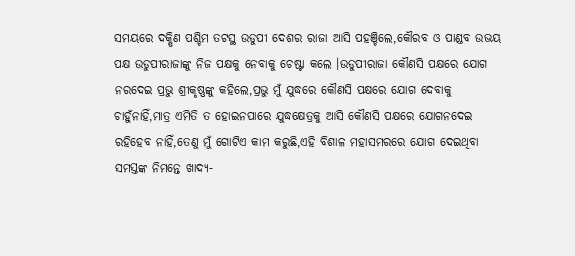ସମୟରେ ଦକ୍ଷିଣ ପଶ୍ଚିମ ତଟସ୍ଥ ଉଡୁପୀ ଦେଶର ରାଜା ଆସି ପହଞ୍ଚିଲେ,କୌରବ ଓ ପାଣ୍ଡବ ଉଭୟ ପକ୍ଷ ଉଡୁପୀରାଜାଙ୍କୁ ନିଜ ପକ୍ଷକୁ ନେବାକୁ ଚେଷ୍ଟା କଲେ ।ଉଡୁପୀରାଜା କୌଣସି ପକ୍ଷରେ ଯୋଗ ନରଦେଇ ପ୍ରଭୁ ଶ୍ରୀକୃଷ୍ଣଙ୍କୁ କହିଲେ,ପ୍ରଭୁ ମୁଁ ଯୁଦ୍ଧରେ କୌଣସି ପକ୍ଷରେ ଯୋଗ ଦେବାକୁ ଚାହୁଁନାହିଁ,ମାତ୍ର ଏମିତି ତ ହୋଇନପାରେ ଯୁଦ୍ଧକ୍ଷେତ୍ରକୁ ଆସି କୌଣସି ପକ୍ଷରେ ଯୋଗନଦେଇ ରହିହେବ ନାହିଁ,ତେଣୁ ମୁଁ ଗୋଟିଏ କାମ କରୁଛି,ଏହି ବିଶାଳ ମହାସମରରେ ଯୋଗ ଦେଇଥିବା ସମସ୍ତଙ୍କ ନିମନ୍ତେ ଖାଦ୍ୟ-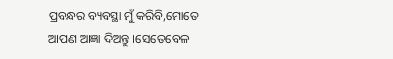ପ୍ରବନ୍ଧର ବ୍ୟବସ୍ଥା ମୁଁ କରିବି,ମୋତେ ଆପଣ ଆଜ୍ଞା ଦିଅନ୍ତୁ ।ସେତେବେଳ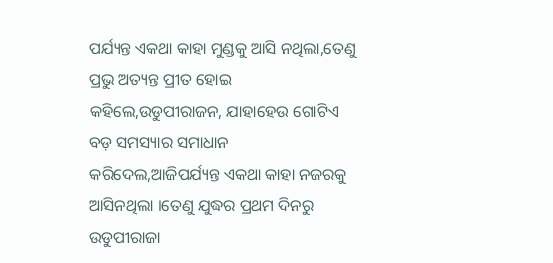ପର୍ଯ୍ୟନ୍ତ ଏକଥା କାହା ମୁଣ୍ଡକୁ ଆସି ନଥିଲା,ତେଣୁ ପ୍ରଭୁ ଅତ୍ୟନ୍ତ ପ୍ରୀତ ହୋଇ କହିଲେ,ଉଡୁପୀରାଜନ, ଯାହାହେଉ ଗୋଟିଏ ବଡ଼ ସମସ୍ୟାର ସମାଧାନ କରିଦେଲ,ଆଜିପର୍ଯ୍ୟନ୍ତ ଏକଥା କାହା ନଜରକୁ ଆସିନଥିଲା ।ତେଣୁ ଯୁଦ୍ଧର ପ୍ରଥମ ଦିନରୁ ଉଡୁପୀରାଜା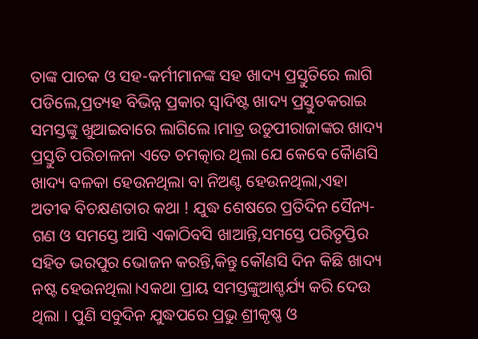ତାଙ୍କ ପାଚକ ଓ ସହ-କର୍ମୀମାନଙ୍କ ସହ ଖାଦ୍ୟ ପ୍ରସ୍ତୁତିରେ ଲାଗି ପଡିଲେ,ପ୍ରତ୍ୟହ ବିଭିନ୍ନ ପ୍ରକାର ସ୍ବାଦିଷ୍ଟ ଖାଦ୍ୟ ପ୍ରସ୍ତୁତକରାଇ ସମସ୍ତଙ୍କୁ ଖୁଆଇବାରେ ଲାଗିଲେ ।ମାତ୍ର ଉଡୁପୀରାଜାଙ୍କର ଖାଦ୍ୟ ପ୍ରସ୍ତୁତି ପରିଚାଳନା ଏତେ ଚମତ୍କାର ଥିଲା ଯେ କେବେ କୋୖଣସି ଖାଦ୍ୟ ବଳକା ହେଉନଥିଲା ବା ନିଅଣ୍ଟ ହେଉନଥିଲା,ଏହା ଅତୀଵ ବିଚକ୍ଷଣତାର କଥା ! ଯୁଦ୍ଧ ଶେଷରେ ପ୍ରତିଦିନ ସୈନ୍ୟ- ଗଣ ଓ ସମସ୍ତେ ଆସି ଏକାଠିବସି ଖାଆନ୍ତି,ସମସ୍ତେ ପରିତୃପ୍ତିର ସହିତ ଭରପୁର ଭୋଜନ କରନ୍ତି,କିନ୍ତୁ କୌଣସି ଦିନ କିଛି ଖାଦ୍ୟ ନଷ୍ଟ ହେଉନଥିଲା।ଏକଥା ପ୍ରାୟ ସମସ୍ତଙ୍କୁଆଶ୍ଚର୍ଯ୍ୟ କରି ଦେଉ ଥିଲା । ପୁଣି ସବୁଦିନ ଯୁଦ୍ଧପରେ ପ୍ରଭୁ ଶ୍ରୀକୃଷ୍ଣ ଓ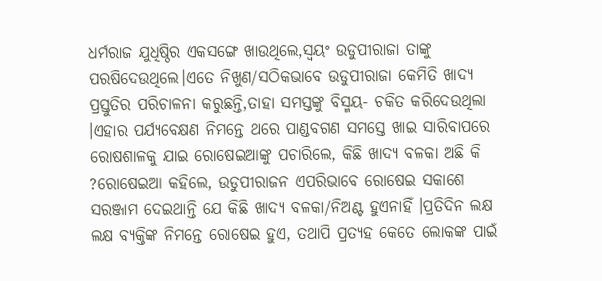ଧର୍ମରାଜ ଯୁଧିଷ୍ଠିର ଏକସଙ୍ଗେ ଖାଉଥିଲେ,ସ୍ବୟଂ ଉଡୁପୀରାଜା ତାଙ୍କୁ ପରଷିଦେଉଥିଲେ।ଏତେ ନିଖୁଣ/ସଠିକଭାବେ ଉଡୁପୀରାଜା କେମିତି ଖାଦ୍ୟ ପ୍ରସ୍ତୁତିର ପରିଚାଳନା କରୁଛନ୍ତି,ତାହା ସମସ୍ତଙ୍କୁ ବିସ୍ମୟ- ଚକିତ କରିଦେଉଥିଲା ।ଏହାର ପର୍ଯ୍ୟବେକ୍ଷଣ ନିମନ୍ତେ ଥରେ ପାଣ୍ଡବଗଣ ସମସ୍ତେ ଖାଇ ସାରିବାପରେ ରୋଷଶାଳକୁ ଯାଇ ରୋଷେଇଆଙ୍କୁ ପଚାରିଲେ, କିଛି ଖାଦ୍ୟ ବଳକା ଅଛି କି ?ରୋଷେଇଆ କହିଲେ, ଉଡୁପୀରାଜନ ଏପରିଭାବେ ରୋଷେଇ ସକାଶେ ସରଞ୍ଜାମ ଦେଇଥାନ୍ତି ଯେ କିଛି ଖାଦ୍ୟ ବଳକା/ନିଅଣ୍ଟ ହୁଏନାହିଁ ।ପ୍ରତିଦିନ ଲକ୍ଷ ଲକ୍ଷ ବ୍ୟକ୍ତିଙ୍କ ନିମନ୍ତେ ରୋଷେଇ ହୁଏ, ତଥାପି ପ୍ରତ୍ୟହ କେତେ ଲୋକଙ୍କ ପାଇଁ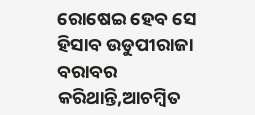ରୋଷେଇ ହେବ ସେ ହିସାବ ଉଡୁପୀରାଜା ବରାବର କରିଥାନ୍ତି,ଆଚମ୍ବିତ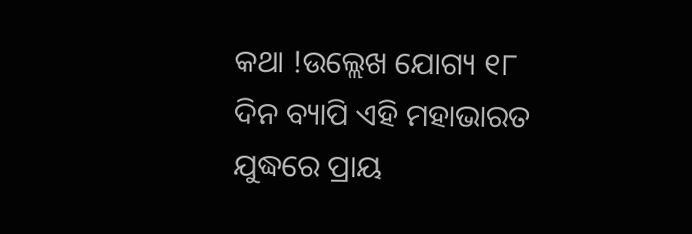କଥା !ଉଲ୍ଲେଖ ଯୋଗ୍ୟ ୧୮ ଦିନ ବ୍ୟାପି ଏହି ମହାଭାରତ ଯୁଦ୍ଧରେ ପ୍ରାୟ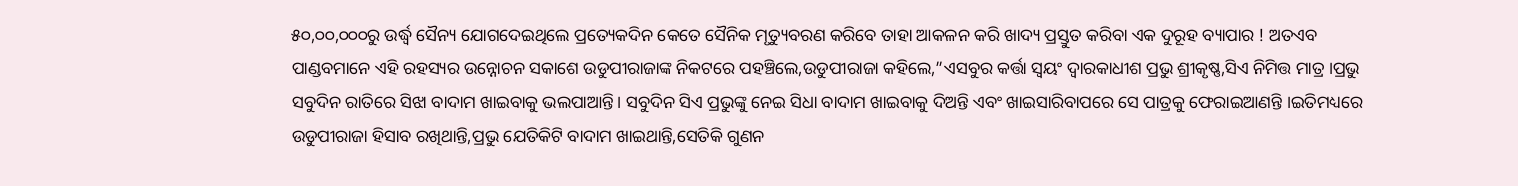୫୦,୦୦,୦୦୦ରୁ ଉର୍ଦ୍ଧ୍ବ ସୈନ୍ୟ ଯୋଗଦେଇଥିଲେ ପ୍ରତ୍ୟେକଦିନ କେତେ ସୈନିକ ମୃତ୍ୟୁବରଣ କରିବେ ତାହା ଆକଳନ କରି ଖାଦ୍ୟ ପ୍ରସ୍ତୁତ କରିବା ଏକ ଦୁରୂହ ବ୍ୟାପାର ! ଅତଏବ ପାଣ୍ଡବମାନେ ଏହି ରହସ୍ୟର ଉନ୍ନୋଚନ ସକାଶେ ଉଡୁପୀରାଜାଙ୍କ ନିକଟରେ ପହଞ୍ଚିଲେ,ଉଡୁପୀରାଜା କହିଲେ,”ଏସବୁର କର୍ତ୍ତା ସ୍ବୟଂ ଦ୍ଵାରକାଧୀଶ ପ୍ରଭୁ ଶ୍ରୀକୃଷ୍ଣ,ସିଏ ନିମିତ୍ତ ମାତ୍ର ।ପ୍ରଭୁ ସବୁଦିନ ରାତିରେ ସିଝା ବାଦାମ ଖାଇବାକୁ ଭଲପାଆନ୍ତି। ସବୁଦିନ ସିଏ ପ୍ରଭୁଙ୍କୁ ନେଇ ସିଧା ବାଦାମ ଖାଇବାକୁ ଦିଅନ୍ତି ଏବଂ ଖାଇସାରିବାପରେ ସେ ପାତ୍ରକୁ ଫେରାଇଆଣନ୍ତି ।ଇତିମଧ୍ୟରେ ଉଡୁପୀରାଜା ହିସାବ ରଖିଥାନ୍ତି,ପ୍ରଭୁ ଯେତିକିଟି ବାଦାମ ଖାଇଥାନ୍ତି,ସେତିକି ଗୁଣନ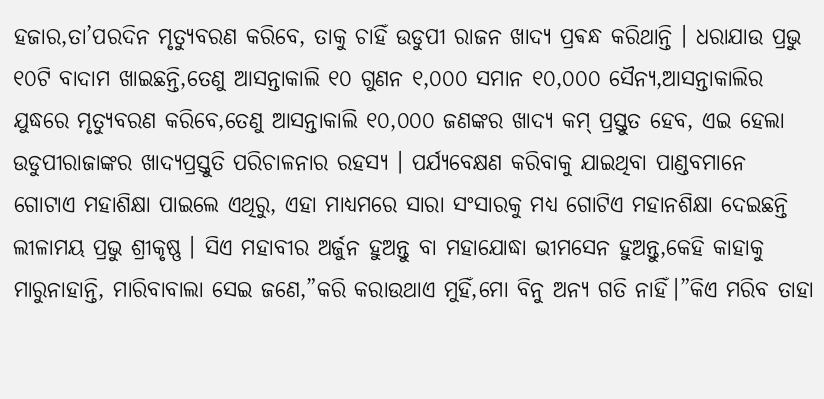ହଜାର,ତା’ପରଦିନ ମୃତ୍ୟୁବରଣ କରିବେ, ତାକୁ ଚାହିଁ ଉଡୁପୀ ରାଜନ ଖାଦ୍ୟ ପ୍ରଵନ୍ଧ କରିଥାନ୍ତି । ଧରାଯାଉ ପ୍ରଭୁ ୧୦ଟି ବାଦାମ ଖାଇଛନ୍ତି,ତେଣୁ ଆସନ୍ତାକାଲି ୧୦ ଗୁଣନ ୧,୦୦୦ ସମାନ ୧୦,୦୦୦ ସୈନ୍ୟ,ଆସନ୍ତାକାଲିର ଯୁଦ୍ଧରେ ମୃତ୍ୟୁବରଣ କରିବେ,ତେଣୁ ଆସନ୍ତାକାଲି ୧୦,୦୦୦ ଜଣଙ୍କର ଖାଦ୍ୟ କମ୍ ପ୍ରସ୍ତୁତ ହେବ, ଏଇ ହେଲା ଉଡୁପୀରାଜାଙ୍କର ଖାଦ୍ୟପ୍ରସ୍ତୁତି ପରିଚାଳନାର ରହସ୍ୟ । ପର୍ଯ୍ୟବେକ୍ଷଣ କରିବାକୁ ଯାଇଥିବା ପାଣ୍ଡବମାନେ ଗୋଟାଏ ମହାଶିକ୍ଷା ପାଇଲେ ଏଥିରୁ, ଏହା ମାଧ୍ୟମରେ ସାରା ସଂସାରକୁ ମଧ୍ୟ ଗୋଟିଏ ମହାନଶିକ୍ଷା ଦେଇଛନ୍ତି ଲୀଳାମୟ ପ୍ରଭୁ ଶ୍ରୀକୃଷ୍ଣ । ସିଏ ମହାବୀର ଅର୍ଜୁନ ହୁଅନ୍ତୁ ବା ମହାଯୋଦ୍ଧା ଭୀମସେନ ହୁଅନ୍ତୁ,କେହି କାହାକୁ ମାରୁନାହାନ୍ତି, ମାରିବାବାଲା ସେଇ ଜଣେ,”କରି କରାଉଥାଏ ମୁହିଁ,ମୋ ବିନୁ ଅନ୍ୟ ଗତି ନାହିଁ।”କିଏ ମରିବ ତାହା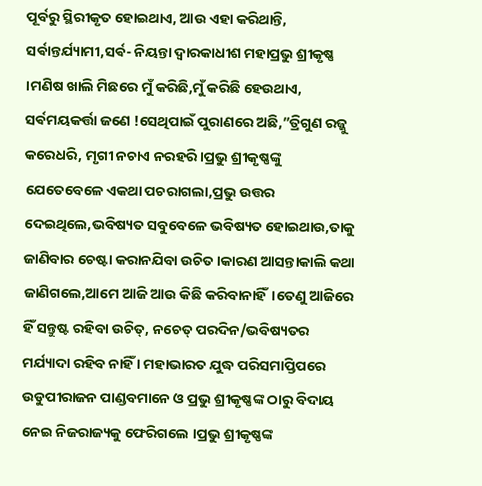ପୂର୍ବରୁ ସ୍ଥିରୀକୃତ ହୋଇଥାଏ, ଆଉ ଏହା କରିଥାନ୍ତି, ସର୍ଵାନ୍ତର୍ଯ୍ୟାମୀ,ସର୍ଵ- ନିୟନ୍ତା ଦ୍ଵାରକାଧୀଶ ମହାପ୍ରଭୁ ଶ୍ରୀକୃଷ୍ଣ ।ମଣିଷ ଖାଲି ମିଛରେ ମୁଁ କରିଛି,ମୁଁ କରିଛି ହେଉଥାଏ, ସର୍ଵମୟକର୍ତ୍ତା ଜଣେ !ସେଥିପାଇଁ ପୁରାଣରେ ଅଛି,”ତ୍ରିଗୁଣ ରଜ୍ଜୁ କରେଧରି, ମୃଗୀ ନଚାଏ ନରହରି।ପ୍ରଭୁ ଶ୍ରୀକୃଷ୍ଣଙ୍କୁ ଯେତେବେଳେ ଏକଥା ପଚରାଗଲା,ପ୍ରଭୁ ଉତ୍ତର ଦେଇଥିଲେ,ଭବିଷ୍ୟତ ସବୁବେଳେ ଭବିଷ୍ୟତ ହୋଇଥାଉ,ତାକୁ ଜାଣିବାର ଚେଷ୍ଟା କରାନଯିବା ଉଚିତ ।କାରଣ ଆସନ୍ତାକାଲି କଥା ଜାଣିଗଲେ,ଆମେ ଆଜି ଆଉ କିଛି କରିବାନାହିଁ।ତେଣୁ ଆଜିରେ ହିଁ ସନ୍ତୁଷ୍ଟ ରହିବା ଉଚିତ୍, ନଚେତ୍ ପରଦିନ/ଭବିଷ୍ୟତର ମର୍ଯ୍ୟାଦା ରହିବ ନାହିଁ । ମହାଭାରତ ଯୁଦ୍ଧ ପରିସମାପ୍ତିପରେ ଉଡୁପୀରାଜନ ପାଣ୍ଡବମାନେ ଓ ପ୍ରଭୁ ଶ୍ରୀକୃଷ୍ଣଙ୍କ ଠାରୁ ବିଦାୟ ନେଇ ନିଜରାଜ୍ୟକୁ ଫେରିଗଲେ ।ପ୍ରଭୁ ଶ୍ରୀକୃଷ୍ଣଙ୍କ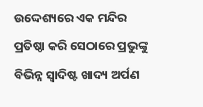ଉଦ୍ଦେଶ୍ୟରେ ଏକ ମନ୍ଦିର ପ୍ରତିଷ୍ଠା କରି ସେଠାରେ ପ୍ରଭୁଙ୍କୁ ବିଭିନ୍ନ ସ୍ବାଦିଷ୍ଟ ଖାଦ୍ୟ ଅର୍ପଣ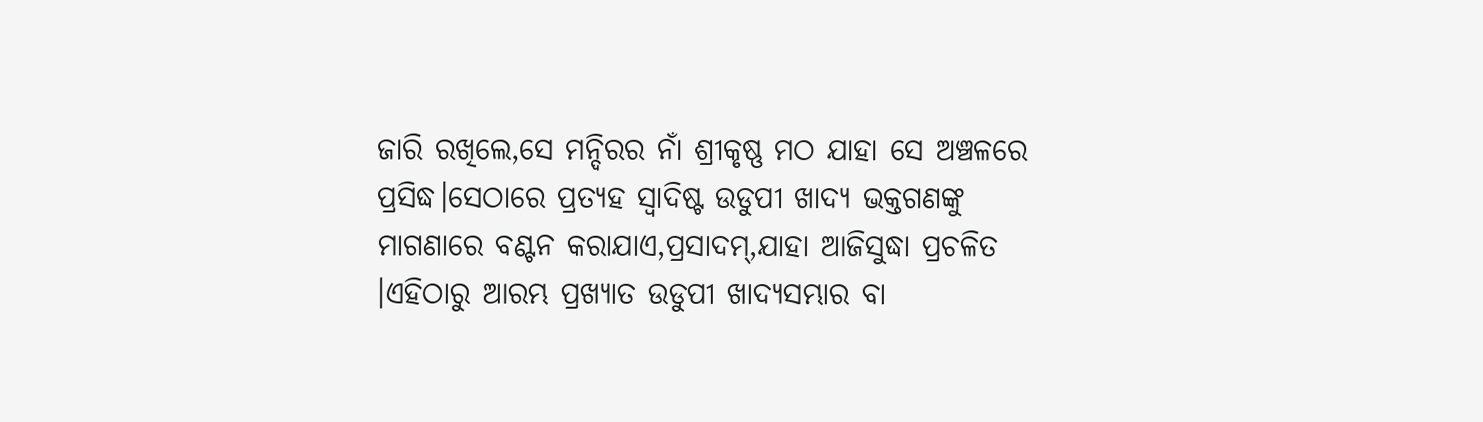ଜାରି ରଖିଲେ,ସେ ମନ୍ଦିରର ନାଁ ଶ୍ରୀକୃଷ୍ଣ ମଠ ଯାହା ସେ ଅଞ୍ଚଳରେ ପ୍ରସିଦ୍ଧ।ସେଠାରେ ପ୍ରତ୍ୟହ ସ୍ବାଦିଷ୍ଟ ଉଡୁପୀ ଖାଦ୍ୟ ଭକ୍ତଗଣଙ୍କୁ ମାଗଣାରେ ବଣ୍ଟନ କରାଯାଏ,ପ୍ରସାଦମ୍,ଯାହା ଆଜିସୁଦ୍ଧା ପ୍ରଚଳିତ ।ଏହିଠାରୁ ଆରମ୍ଭ ପ୍ରଖ୍ୟାତ ଉଡୁପୀ ଖାଦ୍ୟସମ୍ଭାର ବା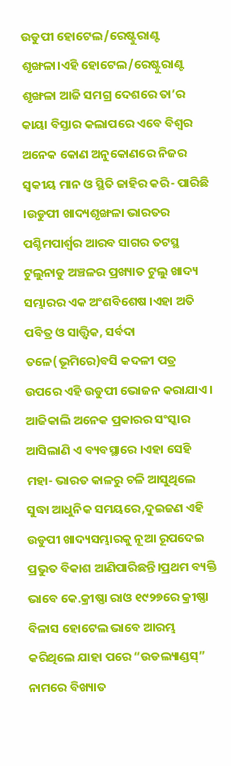ଉଡୁପୀ ହୋଟେଲ/ରେଷ୍ଟୁରାଣ୍ଟ ଶୃଙ୍ଖଳା।ଏହି ହୋଟେଲ/ରେଷ୍ଟୁରାଣ୍ଟ ଶୃଙ୍ଖଳା ଆଜି ସମଗ୍ର ଦେଶରେ ତା’ର କାୟା ବିସ୍ତାର କଲାପରେ ଏବେ ବିଶ୍ଵର ଅନେକ କୋଣ ଅନୁକୋଣରେ ନିଜର ସ୍ଵକୀୟ ମାନ ଓ ସ୍ଥିତି ଜାହିର କରି- ପାରିଛି ।ଉଡୁପୀ ଖାଦ୍ୟଶୃଙ୍ଖଳା ଭାରତର ପଶ୍ଚିମପାର୍ଶ୍ଵର ଆରବ ସାଗର ତଟସ୍ଥ ଟୁଲୁନାଡୁ ଅଞ୍ଚଳର ପ୍ରଖ୍ୟାତ ଟୁଲୁ ଖାଦ୍ୟ ସମ୍ଭାରର ଏକ ଅଂଶବିଶେଷ ।ଏହା ଅତି ପବିତ୍ର ଓ ସାତ୍ତ୍ୱିକ, ସର୍ବଦା ତଳେ(ଭୂମିରେ)ବସି କଦଳୀ ପତ୍ର ଉପରେ ଏହି ଉଡୁପୀ ଭୋଜନ କରାଯାଏ । ଆଜିକାଲି ଅନେକ ପ୍ରକାରର ସଂସ୍କାର ଆସିଲାଣି ଏ ବ୍ୟବସ୍ଥାରେ ।ଏହା ସେହି ମହା- ଭାରତ କାଳରୁ ଚଳି ଆସୁଥିଲେ ସୁଦ୍ଧା ଆଧୁନିକ ସମୟରେ,ଦୁଇଜଣ ଏହି ଉଡୁପୀ ଖାଦ୍ୟସମ୍ଭାରକୁ ନୂଆ ରୂପଦେଇ ପ୍ରଭୁତ ବିକାଶ ଆଣିପାରିଛନ୍ତି।ପ୍ରଥମ ବ୍ୟକ୍ତି ଭାବେ କେ.କ୍ରୀଷ୍ଣା ରାଓ ୧୯୨୭ରେ କ୍ରୀଷ୍ଣା ବିଳାସ ହୋଟେଲ ଭାବେ ଆରମ୍ଭ କରିଥିଲେ ଯାହା ପରେ “ଉଡଲ୍ୟାଣ୍ଡସ୍” ନାମରେ ବିଖ୍ୟାତ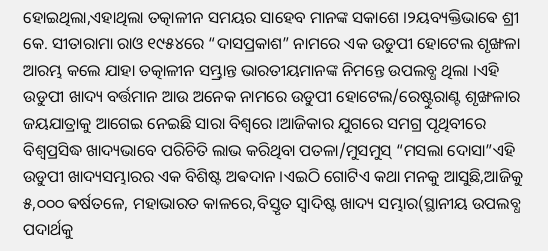ହୋଇଥିଲା,ଏହାଥିଲା ତତ୍କାଳୀନ ସମୟର ସାହେବ ମାନଙ୍କ ସକାଶେ ।୨ୟବ୍ୟକ୍ତିଭାଵେ ଶ୍ରୀ କେ. ସୀତାରାମା ରାଓ ୧୯୫୪ରେ “ଦାସପ୍ରକାଶ” ନାମରେ ଏକ ଉଡୁପୀ ହୋଟେଲ ଶୃଙ୍ଖଳା ଆରମ୍ଭ କଲେ ଯାହା ତତ୍କାଳୀନ ସମ୍ଭ୍ରାନ୍ତ ଭାରତୀୟମାନଙ୍କ ନିମନ୍ତେ ଉପଲବ୍ଧ ଥିଲା ।ଏହି ଉଡୁପୀ ଖାଦ୍ୟ ବର୍ତ୍ତମାନ ଆଉ ଅନେକ ନାମରେ ଉଡୁପୀ ହୋଟେଲ/ରେଷ୍ଟୁରାଣ୍ଟ ଶୃଙ୍ଖଳାର ଜୟଯାତ୍ରାକୁ ଆଗେଇ ନେଇଛି ସାରା ବିଶ୍ବରେ ।ଆଜିକାର ଯୁଗରେ ସମଗ୍ର ପୃଥିବୀରେ ବିଶ୍ଵପ୍ରସିଦ୍ଧ ଖାଦ୍ୟଭାବେ ପରିଚିତି ଲାଭ କରିଥିବା ପତଳା/ମୁସମୁସ୍ “ମସଲା ଦୋସା”ଏହି ଉଡୁପୀ ଖାଦ୍ୟସମ୍ଭାରର ଏକ ବିଶିଷ୍ଟ ଅଵଦାନ ।ଏଇଠି ଗୋଟିଏ କଥା ମନକୁ ଆସୁଛି,ଆଜିକୁ ୫,୦୦୦ ଵର୍ଷତଳେ, ମହାଭାରତ କାଳରେ,ବିସ୍ତୃତ ସ୍ବାଦିଷ୍ଟ ଖାଦ୍ୟ ସମ୍ଭାର(ସ୍ଥାନୀୟ ଉପଲବ୍ଧ ପଦାର୍ଥକୁ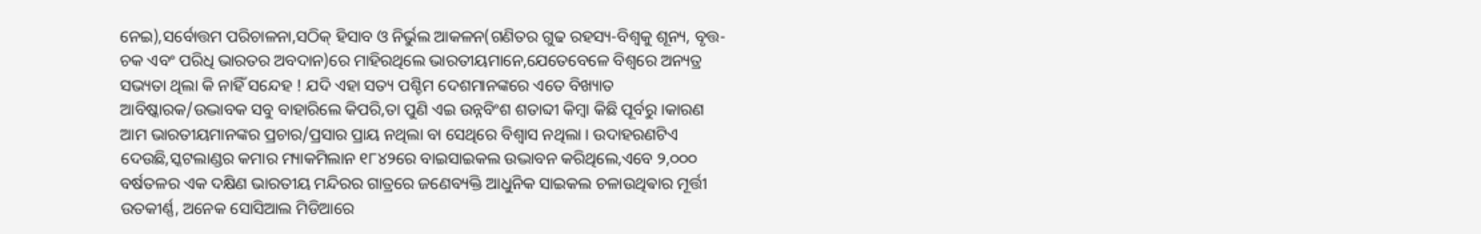ନେଇ),ସର୍ବୋତ୍ତମ ପରିଚାଳନା,ସଠିକ୍ ହିସାବ ଓ ନିର୍ଭୁଲ ଆକଳନ(ଗଣିତର ଗୁଢ ରହସ୍ୟ-ବିଶ୍ବକୁ ଶୂନ୍ୟ, ବୃତ୍ତ-ଚକ ଏବଂ ପରିଧି ଭାରତର ଅବଦାନ)ରେ ମାହିରଥିଲେ ଭାରତୀୟମାନେ,ଯେତେବେଳେ ବିଶ୍ଵରେ ଅନ୍ୟତ୍ର ସଭ୍ୟତା ଥିଲା କି ନାହିଁ ସନ୍ଦେହ ! ଯଦି ଏହା ସତ୍ୟ ପଶ୍ଚିମ ଦେଶମାନଙ୍କରେ ଏତେ ବିଖ୍ୟାତ ଆବିଷ୍କାରକ/ଉଦ୍ଭାବକ ସବୁ ବାହାରିଲେ କିପରି,ତା ପୁଣି ଏଇ ଉନ୍ନବିଂଶ ଶତାବ୍ଦୀ କିମ୍ବା କିଛି ପୂର୍ବରୁ ।କାରଣ ଆମ ଭାରତୀୟମାନଙ୍କର ପ୍ରଚାର/ପ୍ରସାର ପ୍ରାୟ ନଥିଲା ବା ସେଥିରେ ବିଶ୍ଵାସ ନଥିଲା । ଉଦାହରଣଟିଏ ଦେଉଛି,ସ୍କଟଲାଣ୍ଡର କମାର ମ୍ୟାକମିଲାନ ୧୮୪୨ରେ ବାଇସାଇକଲ ଉଦ୍ଭାବନ କରିଥିଲେ,ଏବେ ୨,୦୦୦ ବର୍ଷତଳର ଏକ ଦକ୍ଷିଣ ଭାରତୀୟ ମନ୍ଦିରର ଗାତ୍ରରେ ଜଣେବ୍ୟକ୍ତି ଆଧୁନିକ ସାଇକଲ ଚଳାଉଥିଵାର ମୂର୍ତ୍ତୀ ଉତକୀର୍ଣ୍ଣ, ଅନେକ ସୋସିଆଲ ମିଡିଆରେ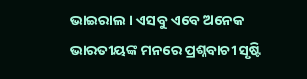ଭାଇରାଲ । ଏସବୁ ଏବେ ଅନେକ ଭାରତୀୟଙ୍କ ମନରେ ପ୍ରଶ୍ନବାଚୀ ସୃଷ୍ଟି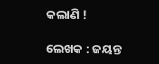କଲାଣି !

ଲେଖକ : ଜୟନ୍ତ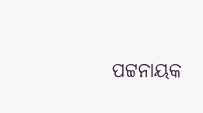ପଟ୍ଟନାୟକ